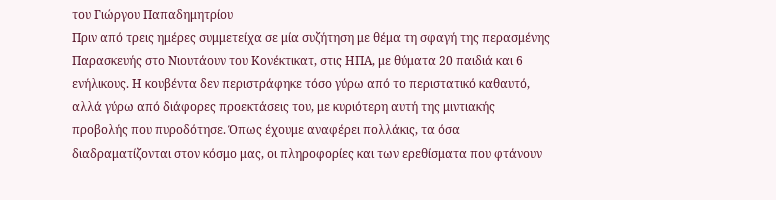του Γιώργου Παπαδημητρίου
Πριν από τρεις ημέρες συμμετείχα σε μία συζήτηση με θέμα τη σφαγή της περασμένης Παρασκευής στο Νιουτάουν του Κονέκτικατ, στις ΗΠΑ, με θύματα 20 παιδιά και 6 ενήλικους. Η κουβέντα δεν περιστράφηκε τόσο γύρω από το περιστατικό καθαυτό, αλλά γύρω από διάφορες προεκτάσεις του, με κυριότερη αυτή της μιντιακής προβολής που πυροδότησε. Όπως έχουμε αναφέρει πολλάκις, τα όσα διαδραματίζονται στον κόσμο μας, οι πληροφορίες και των ερεθίσματα που φτάνουν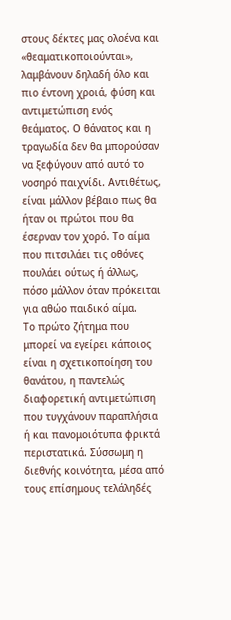στους δέκτες μας ολοένα και «θεαματικοποιούνται», λαμβάνουν δηλαδή όλο και πιο έντονη χροιά, φύση και αντιμετώπιση ενός θεάματος. Ο θάνατος και η τραγωδία δεν θα μπορούσαν να ξεφύγουν από αυτό το νοσηρό παιχνίδι. Αντιθέτως, είναι μάλλον βέβαιο πως θα ήταν οι πρώτοι που θα έσερναν τον χορό. Το αίμα που πιτσιλάει τις οθόνες πουλάει ούτως ή άλλως, πόσο μάλλον όταν πρόκειται για αθώο παιδικό αίμα.
Το πρώτο ζήτημα που μπορεί να εγείρει κάποιος είναι η σχετικοποίηση του θανάτου, η παντελώς διαφορετική αντιμετώπιση που τυγχάνουν παραπλήσια ή και πανομοιότυπα φρικτά περιστατικά. Σύσσωμη η διεθνής κοινότητα, μέσα από τους επίσημους τελάληδές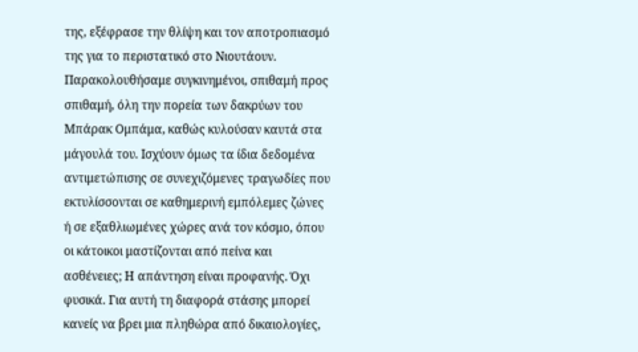της, εξέφρασε την θλίψη και τον αποτροπιασμό της για το περιστατικό στο Νιουτάουν. Παρακολουθήσαμε συγκινημένοι, σπιθαμή προς σπιθαμή, όλη την πορεία των δακρύων του Μπάρακ Ομπάμα, καθώς κυλούσαν καυτά στα μάγουλά του. Ισχύουν όμως τα ίδια δεδομένα αντιμετώπισης σε συνεχιζόμενες τραγωδίες που εκτυλίσσονται σε καθημερινή εμπόλεμες ζώνες ή σε εξαθλιωμένες χώρες ανά τον κόσμο, όπου οι κάτοικοι μαστίζονται από πείνα και ασθένειες; Η απάντηση είναι προφανής. Όχι φυσικά. Για αυτή τη διαφορά στάσης μπορεί κανείς να βρει μια πληθώρα από δικαιολογίες,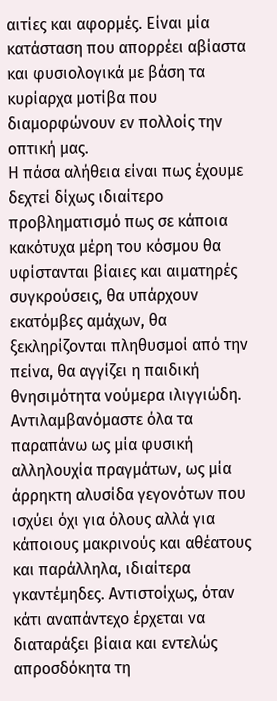αιτίες και αφορμές. Είναι μία κατάσταση που απορρέει αβίαστα και φυσιολογικά με βάση τα κυρίαρχα μοτίβα που διαμορφώνουν εν πολλοίς την οπτική μας.
Η πάσα αλήθεια είναι πως έχουμε δεχτεί δίχως ιδιαίτερο προβληματισμό πως σε κάποια κακότυχα μέρη του κόσμου θα υφίστανται βίαιες και αιματηρές συγκρούσεις, θα υπάρχουν εκατόμβες αμάχων, θα ξεκληρίζονται πληθυσμοί από την πείνα, θα αγγίζει η παιδική θνησιμότητα νούμερα ιλιγγιώδη. Αντιλαμβανόμαστε όλα τα παραπάνω ως μία φυσική αλληλουχία πραγμάτων, ως μία άρρηκτη αλυσίδα γεγονότων που ισχύει όχι για όλους αλλά για κάποιους μακρινούς και αθέατους και παράλληλα, ιδιαίτερα γκαντέμηδες. Αντιστοίχως, όταν κάτι αναπάντεχο έρχεται να διαταράξει βίαια και εντελώς απροσδόκητα τη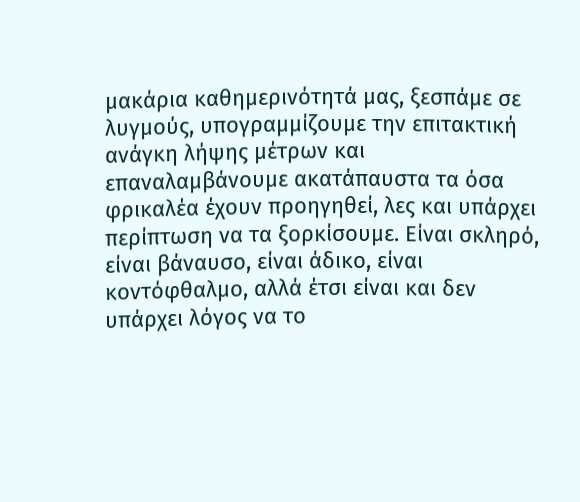μακάρια καθημερινότητά μας, ξεσπάμε σε λυγμούς, υπογραμμίζουμε την επιτακτική ανάγκη λήψης μέτρων και επαναλαμβάνουμε ακατάπαυστα τα όσα φρικαλέα έχουν προηγηθεί, λες και υπάρχει περίπτωση να τα ξορκίσουμε. Είναι σκληρό, είναι βάναυσο, είναι άδικο, είναι κοντόφθαλμο, αλλά έτσι είναι και δεν υπάρχει λόγος να το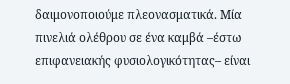δαιμονοποιούμε πλεονασματικά. Μία πινελιά ολέθρου σε ένα καμβά –έστω επιφανειακής φυσιολογικότητας– είναι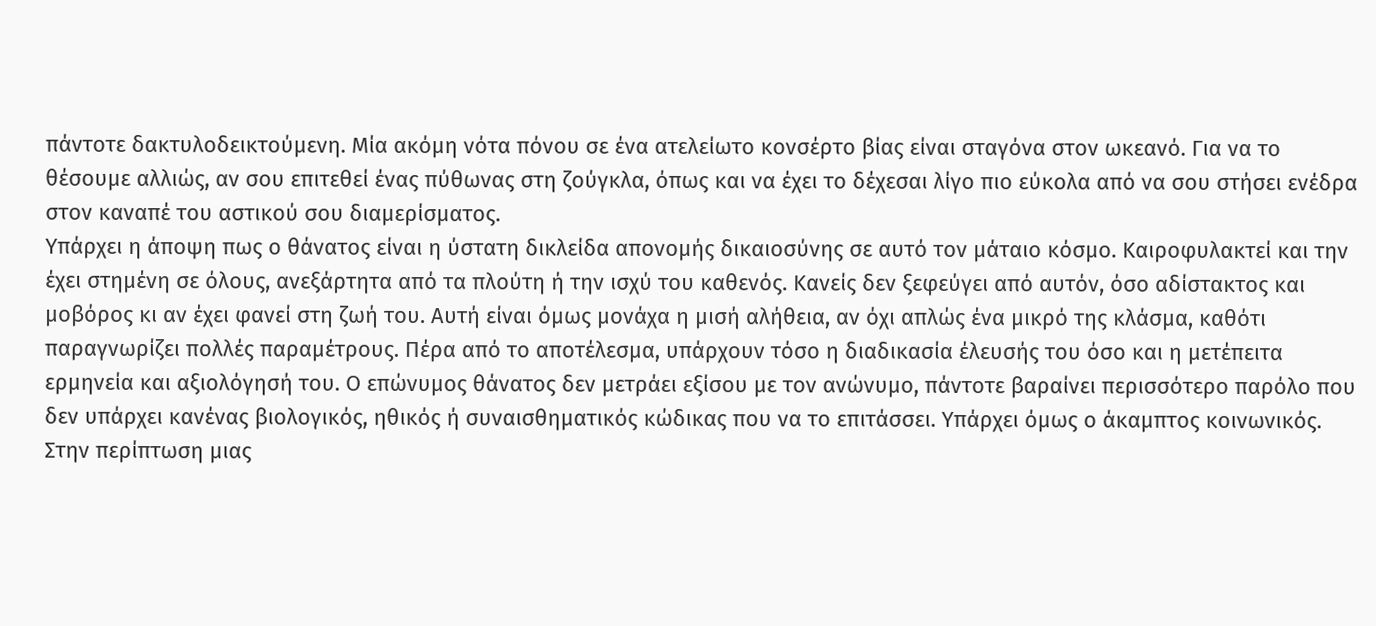πάντοτε δακτυλοδεικτούμενη. Μία ακόμη νότα πόνου σε ένα ατελείωτο κονσέρτο βίας είναι σταγόνα στον ωκεανό. Για να το θέσουμε αλλιώς, αν σου επιτεθεί ένας πύθωνας στη ζούγκλα, όπως και να έχει το δέχεσαι λίγο πιο εύκολα από να σου στήσει ενέδρα στον καναπέ του αστικού σου διαμερίσματος.
Υπάρχει η άποψη πως ο θάνατος είναι η ύστατη δικλείδα απονομής δικαιοσύνης σε αυτό τον μάταιο κόσμο. Καιροφυλακτεί και την έχει στημένη σε όλους, ανεξάρτητα από τα πλούτη ή την ισχύ του καθενός. Κανείς δεν ξεφεύγει από αυτόν, όσο αδίστακτος και μοβόρος κι αν έχει φανεί στη ζωή του. Αυτή είναι όμως μονάχα η μισή αλήθεια, αν όχι απλώς ένα μικρό της κλάσμα, καθότι παραγνωρίζει πολλές παραμέτρους. Πέρα από το αποτέλεσμα, υπάρχουν τόσο η διαδικασία έλευσής του όσο και η μετέπειτα ερμηνεία και αξιολόγησή του. Ο επώνυμος θάνατος δεν μετράει εξίσου με τον ανώνυμο, πάντοτε βαραίνει περισσότερο παρόλο που δεν υπάρχει κανένας βιολογικός, ηθικός ή συναισθηματικός κώδικας που να το επιτάσσει. Υπάρχει όμως ο άκαμπτος κοινωνικός. Στην περίπτωση μιας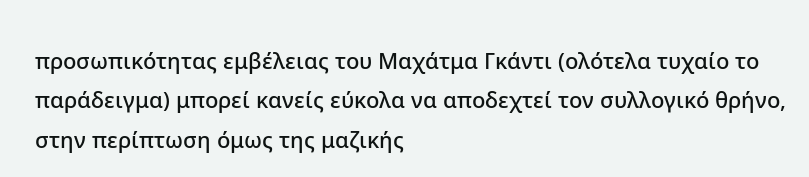προσωπικότητας εμβέλειας του Μαχάτμα Γκάντι (ολότελα τυχαίο το παράδειγμα) μπορεί κανείς εύκολα να αποδεχτεί τον συλλογικό θρήνο, στην περίπτωση όμως της μαζικής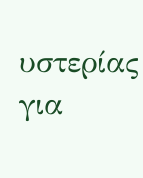υστερίας για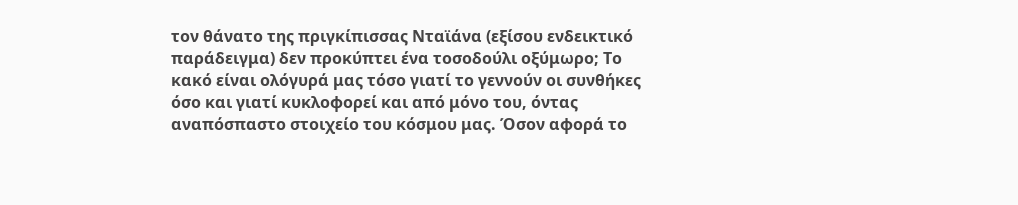τον θάνατο της πριγκίπισσας Νταϊάνα (εξίσου ενδεικτικό παράδειγμα) δεν προκύπτει ένα τοσοδούλι οξύμωρο; Το κακό είναι ολόγυρά μας τόσο γιατί το γεννούν οι συνθήκες όσο και γιατί κυκλοφορεί και από μόνο του, όντας αναπόσπαστο στοιχείο του κόσμου μας. Όσον αφορά το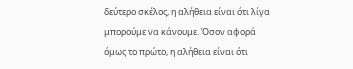δεύτερο σκέλος, η αλήθεια είναι ότι λίγα μπορούμε να κάνουμε. Όσον αφορά όμως το πρώτο, η αλήθεια είναι ότι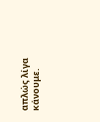απλώς λίγα κάνουμε.